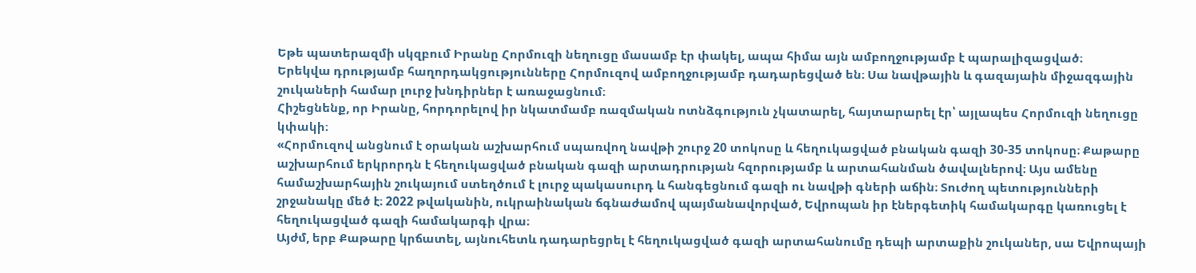Եթե պատերազմի սկզբում Իրանը Հորմուզի նեղուցը մասամբ էր փակել, ապա հիմա այն ամբողջությամբ է պարալիզացված։
Երեկվա դրությամբ հաղորդակցությունները Հորմուզով ամբողջությամբ դադարեցված են։ Սա նավթային և գազայաին միջազգային շուկաների համար լուրջ խնդիրներ է առաջացնում։
Հիշեցնենք, որ Իրանը, հորդորելով իր նկատմամբ ռազմական ոտնձգություն չկատարել, հայտարարել էր՝ այլապես Հորմուզի նեղուցը կփակի։
«Հորմուզով անցնում է օրական աշխարհում սպառվող նավթի շուրջ 20 տոկոսը և հեղուկացված բնական գազի 30-35 տոկոսը։ Քաթարը աշխարհում երկրորդն է հեղուկացված բնական գազի արտադրության հզորությամբ և արտահանման ծավալներով։ Այս ամենը համաշխարհային շուկայում ստեղծում է լուրջ պակասուրդ և հանգեցնում գազի ու նավթի գների աճին։ Տուժող պետությունների շրջանակը մեծ է։ 2022 թվականին, ուկրաինական ճգնաժամով պայմանավորված, Եվրոպան իր էներգետիկ համակարգը կառուցել է հեղուկացված գազի համակարգի վրա։
Այժմ, երբ Քաթարը կրճատել, այնուհետև դադարեցրել է հեղուկացված գազի արտահանումը դեպի արտաքին շուկաներ, սա Եվրոպայի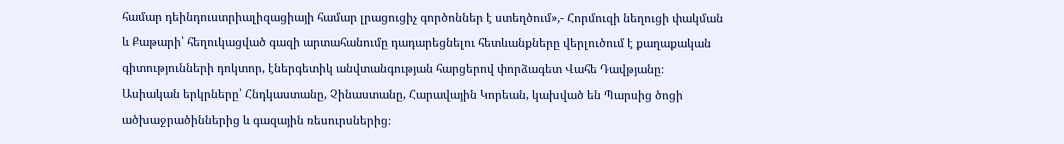համար դեինդուստրիալիզացիայի համար լրացուցիչ գործոններ է ստեղծում»,- Հորմուզի նեղուցի փակման և Քաթարի՝ հեղուկացված գազի արտահանումը դադարեցնելու հետևանքները վերլուծում է քաղաքական գիտությունների դոկտոր, էներգետիկ անվտանգության հարցերով փորձագետ Վահե Դավթյանը։
Ասիական երկրները՝ Հնդկաստանը, Չինաստանը, Հարավային Կորեան, կախված են Պարսից ծոցի ածխաջրածիններից և գազային ռեսուրսներից։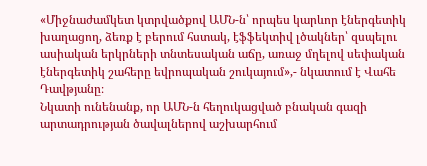«Միջնաժամկետ կտրվածքով ԱՄՆ-ն՝ որպես կարևոր էներգետիկ խաղացող, ձեռք է բերում հստակ, էֆֆեկտիվ լծակներ՝ զսպելու ասիական երկրների տնտեսական աճը, առաջ մղելով սեփական էներգետիկ շահերը եվրոպական շուկայում»,- նկատում է Վահե Դավթյանը։
Նկատի ունենանք, որ ԱՄՆ-ն հեղուկացված բնական գազի արտադրության ծավալներով աշխարհում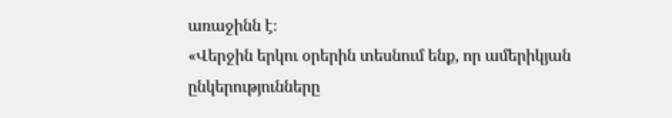առաջինն է։
«Վերջին երկու օրերին տեսնում ենք, որ ամերիկյան ընկերությունները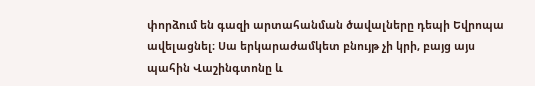փորձում են գազի արտահանման ծավալները դեպի Եվրոպա ավելացնել։ Սա երկարաժամկետ բնույթ չի կրի, բայց այս պահին Վաշինգտոնը և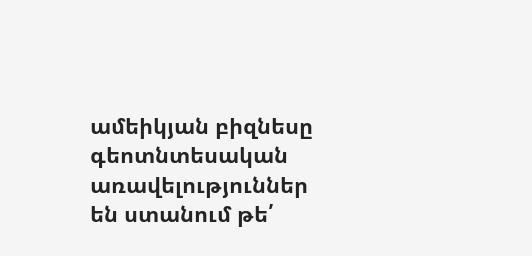ամեիկյան բիզնեսը գեոտնտեսական առավելություններ են ստանում թե՛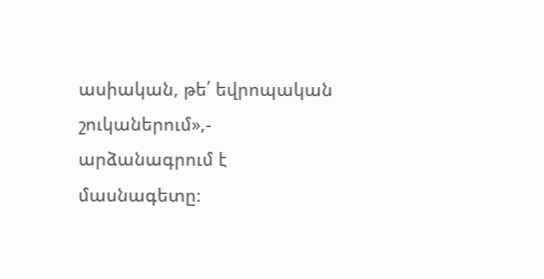ասիական, թե՛ եվրոպական շուկաներում»,- արձանագրում է մասնագետը։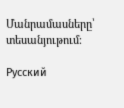Մանրամասները՝ տեսանյութում։

Русский